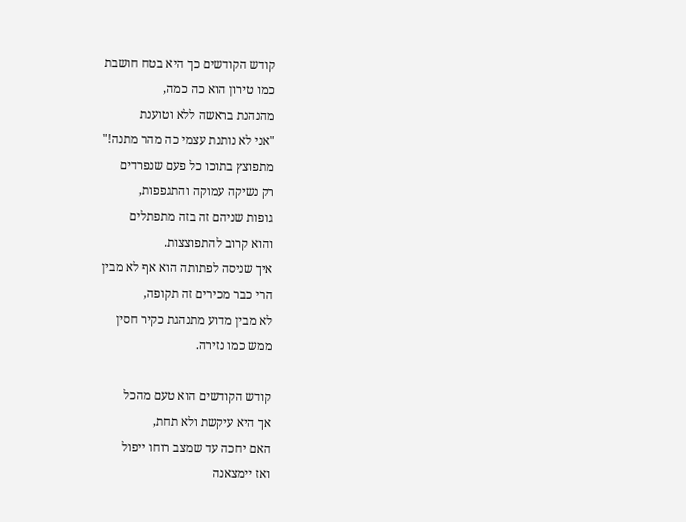קודש הקודשים כך היא בטח חושבת
כמו טירון הוא כה כמה,
מהנהנת בראשה ללא וטוענת
"אני לא נותנת עצמי כה מהר מתנה!"
מתפוצץ בתוכו כל פעם שנפרדים
רק נשיקה עמוקה והתגפפות,
גופות שניהם זה בזה מתפתלים
והוא קרוב להתפוצצות.
איך שניסה לפתותה הוא אף לא מבין
הרי כבר מכירים זה תקופה,
לא מבין מדוע מתנהגת כקיר חסין
ממש כמו נזירה.

קודש הקודשים הוא טעם מהכל
אך היא עיקשת ולא תחת,
האם יחכה עד שמצב רוחו ייפול
ואז יימצאנה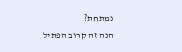נמתחת?
הנה זה קרוב הפתיל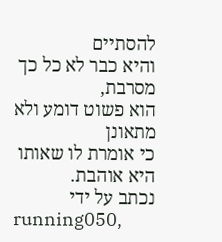להסתיים
והיא כבר לא כל כך מסרבת,
הוא פשוט דומע ולא מתאונן
כי אומרת לו שאותו היא אוהבת.
נכתב על ידי
running050,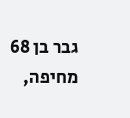גבר בן 68 מחיפה,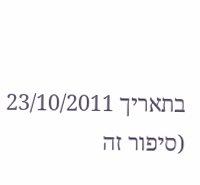בתאריך 23/10/2011
(סיפור זה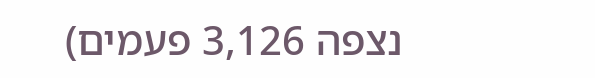נצפה 3,126 פעמים)